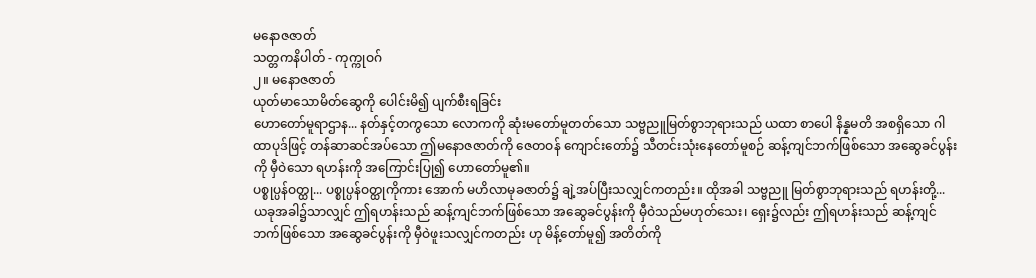မနောဇဇာတ်
သတ္တကနိပါတ် - ကုက္ကုဝဂ်
၂။ မနောဇဇာတ်
ယုတ်မာသောမိတ်ဆွေကို ပေါင်းမိ၍ ပျက်စီးရခြင်း
ဟောတော်မူရာဌာန... နတ်နှင့်တကွသော လောကကို ဆုံးမတော်မူတတ်သော သဗ္ဗညူမြတ်စွာဘုရားသည် ယထာ စာပေါ နိန္နမတိ အစရှိသော ဂါထာပုဒ်ဖြင့် တန်ဆာဆင်အပ်သော ဤမနောဇဇာတ်ကို ဇေတဝန် ကျောင်းတော်၌ သီတင်းသုံးနေတော်မူစဉ် ဆန့်ကျင်ဘက်ဖြစ်သော အဆွေခင်ပွန်းကို မှီဝဲသော ရဟန်းကို အကြောင်းပြု၍ ဟောတော်မူ၏။
ပစ္စုပ္ပန်ဝတ္ထု... ပစ္စုပ္ပန်ဝတ္ထုကိုကား အောက် မဟိလာမုခဇာတ်၌ ချဲ့အပ်ပြီးသလျှင်ကတည်း။ ထိုအခါ သဗ္ဗညူ မြတ်စွာဘုရားသည် ရဟန်းတို့... ယခုအခါ၌သာလျှင် ဤရဟန်းသည် ဆန့်ကျင်ဘက်ဖြစ်သော အဆွေခင်ပွန်းကို မှီဝဲသည်မဟုတ်သေး၊ ရှေး၌လည်း ဤရဟန်းသည် ဆန့်ကျင် ဘက်ဖြစ်သော အဆွေခင်ပွန်းကို မှီဝဲဖူးသလျှင်ကတည်း ဟု မိန့်တော်မူ၍ အတိတ်ကို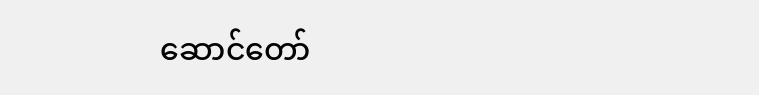ဆောင်တော်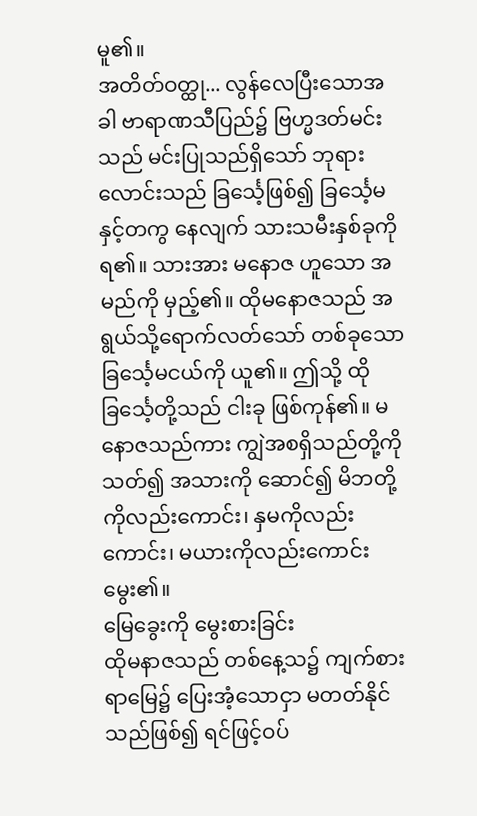မူ၏။
အတိတ်ဝတ္ထု... လွန်လေပြီးသောအခါ ဗာရာဏသီပြည်၌ ဗြဟ္မဒတ်မင်းသည် မင်းပြုသည်ရှိသော် ဘုရားလောင်းသည် ခြင်္သေ့ဖြစ်၍ ခြင်္သေ့မနှင့်တကွ နေလျက် သားသမီးနှစ်ခုကို ရ၏။ သားအား မနောဇ ဟူသော အမည်ကို မှည့်၏။ ထိုမနောဇသည် အရွယ်သို့ရောက်လတ်သော် တစ်ခုသော ခြင်္သေ့မငယ်ကို ယူ၏။ ဤသို့ ထိုခြင်္သေ့တို့သည် ငါးခု ဖြစ်ကုန်၏။ မနောဇသည်ကား ကျွဲအစရှိသည်တို့ကို သတ်၍ အသားကို ဆောင်၍ မိဘတို့ကိုလည်းကောင်း၊ နှမကိုလည်းကောင်း၊ မယားကိုလည်းကောင်း မွေး၏။
မြေခွေးကို မွေးစားခြင်း
ထိုမနာဇသည် တစ်နေ့သ၌ ကျက်စားရာမြေ၌ ပြေးအံ့သောငှာ မတတ်နိုင်သည်ဖြစ်၍ ရင်ဖြင့်ဝပ်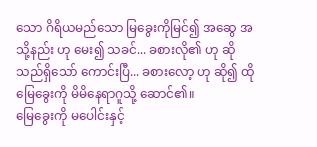သော ဂိရိယမည်သော မြခွေးကိုမြင်၍ အဆွေ အသို့နည်း ဟု မေး၍ သခင်... ခစားလို၏ ဟု ဆိုသည်ရှိသော် ကောင်းပြီ... ခစားလော့ ဟု ဆို၍ ထိုမြေခွေးကို မိမိနေရာဂူသို့ ဆောင်၏။
မြေခွေးကို မပေါင်းနှင့်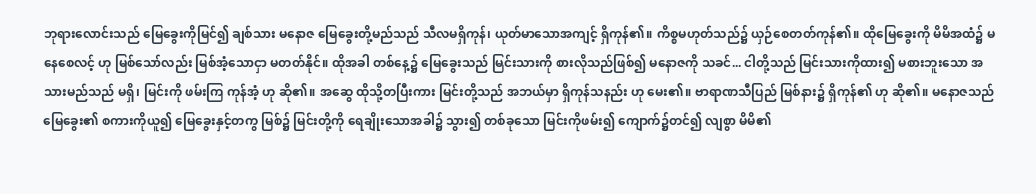ဘုရားလောင်းသည် မြေခွေးကိုမြင်၍ ချစ်သား မနောဇ မြေခွေးတို့မည်သည် သီလမရှိကုန်၊ ယုတ်မာသောအကျင့် ရှိကုန်၏။ ကိစ္စမဟုတ်သည်၌ ယှဉ်စေတတ်ကုန်၏။ ထိုမြေခွေးကို မိမိအထံ၌ မနေစေလင့် ဟု မြစ်သော်လည်း မြစ်အံ့သောငှာ မတတ်နိုင်။ ထိုအခါ တစ်နေ့၌ မြေခွေးသည် မြင်းသားကို စားလိုသည်ဖြစ်၍ မနောဇကို သခင်... ငါတို့သည် မြင်းသားကိုထား၍ မစားဘူးသော အသားမည်သည် မရှိ၊ မြင်းကို ဖမ်းကြ ကုန်အံ့ ဟု ဆို၏။ အဆွေ ထိုသို့တပြီးကား မြင်းတို့သည် အဘယ်မှာ ရှိကုန်သနည်း ဟု မေး၏။ ဗာရာဏသီပြည် မြစ်နား၌ ရှိကုန်၏ ဟု ဆို၏။ မနောဇသည် မြေခွေး၏ စကားကိုယူ၍ မြေခွေးနှင့်တကွ မြစ်၌ မြင်းတို့ကို ရေချိုးသောအခါ၌ သွား၍ တစ်ခုသော မြင်းကိုဖမ်း၍ ကျောက်၌တင်၍ လျစွာ မိမိ၏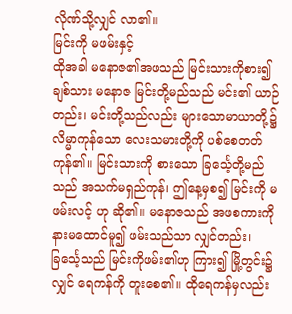လိုဏ်သို့လျှင် လာ၏။
မြင်းကို မဖမ်းနှင့်
ထိုအခါ မနောဇ၏အဖသည် မြင်းသားကိုစား၍ ချစ်သား မနောဇ မြင်းတို့မည်သည် မင်း၏ ယာဉ်တည်း၊ မင်းတို့သည်လည်း များသောမာယာတို့၌ လိမ္မာကုန်သော လေးသမားတို့ကို ပစ်စေတတ်ကုန်၏။ မြင်းသားကို စားသော ခြင်္သေ့တို့မည်သည် အသက်မရှည်ကုန်၊ ဤနေ့မှစ၍ မြင်းကို မဖမ်းလင့် ဟု ဆို၏။ မနောဇသည် အဖစကားကို နားမထောင်မူ၍ ဖမ်းသည်သာ လျှင်တည်း၊ ခြင်္သေ့သည် မြင်းကိုဖမ်း၏ဟု ကြား၍ မြို့တွင်း၌လျှင် ရေကန်ကို တူးစေ၏။ ထိုရေကန်မှလည်း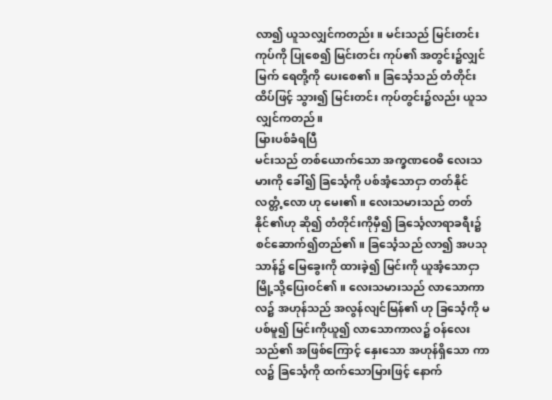လာ၍ ယူသလျှင်ကတည်း။ မင်းသည် မြင်းတင်းကုပ်ကို ပြုစေ၍ မြင်းတင်း ကုပ်၏ အတွင်း၌လျှင် မြက် ရေတို့ကို ပေးစေ၏။ ခြင်္သေ့သည် တံတိုင်းထိပ်ဖြင့် သွား၍ မြင်းတင်း ကုပ်တွင်း၌လည်း ယူသလျှင်ကတည်။
မြားပစ်ခံရပြီ
မင်းသည် တစ်ယောက်သော အက္ခဏဝေဓိ လေးသမားကို ခေါ်၍ ခြင်္သေ့ကို ပစ်အံ့သောငှာ တတ်နိုင်လတ္တံ့လော ဟု မေး၏။ လေးသမားသည် တတ်နိုင်၏ဟု ဆို၍ တံတိုင်းကိုမှီ၍ ခြင်္သေ့လာရာခရီး၌ စင်ဆောက်၍တည်၏။ ခြင်္သေ့သည် လာ၍ အပသုသာန်၌ မြေခွေးကို ထားခဲ့၍ မြင်းကို ယူအံ့သောငှာ မြို့သို့ပြေးဝင်၏။ လေးသမားသည် လာသောကာလ၌ အဟုန်သည် အလွန်လျင်မြန်၏ ဟု ခြင်္သေ့ကို မပစ်မူ၍ မြင်းကိုယူ၍ လာသောကာလ၌ ဝန်လေးသည်၏ အဖြစ်ကြောင့် နှေးသော အဟုန်ရှိသော ကာလ၌ ခြင်္သေ့ကို ထက်သောမြားဖြင့် နောက်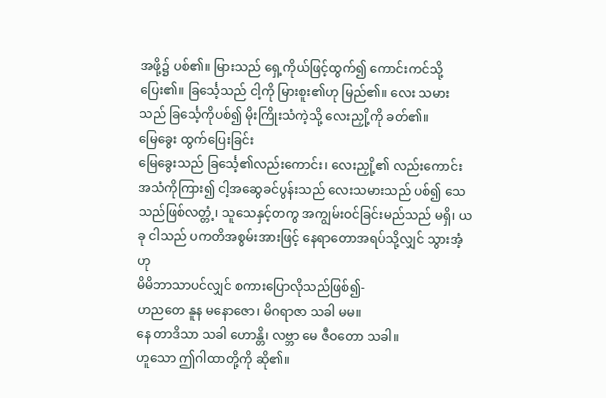အဖို့၌ ပစ်၏။ မြားသည် ရှေ့ကိုယ်ဖြင့်ထွက်၍ ကောင်းကင်သို့ ပြေး၏။ ခြင်္သေ့သည် ငါ့ကို မြားစူး၏ဟု မြည်၏။ လေး သမားသည် ခြင်္သေ့ကိုပစ်၍ မိုးကြိုးသံကဲ့သို့ လေးညှို့ကို ခတ်၏။
မြေခွေး ထွက်ပြေးခြင်း
မြေခွေးသည် ခြင်္သေ့၏လည်းကောင်း၊ လေးညှို့၏ လည်းကောင်း အသံကိုကြား၍ ငါ့အဆွေခင်ပွန်းသည် လေးသမားသည် ပစ်၍ သေသည်ဖြစ်လတ္တံ့၊ သူသေနှင့်တကွ အကျွမ်းဝင်ခြင်းမည်သည် မရှိ၊ ယခု ငါသည် ပကတိအစွမ်းအားဖြင့် နေရာတောအရပ်သို့လျှင် သွားအံ့ ဟု
မိမိဘာသာပင်လျှင် စကားပြောလိုသည်ဖြစ်၍-
ဟညတေ နူန မနောဇော၊ မိဂရာဇာ သခါ မမ။
နေ တာဒိသာ သခါ ဟောန္တိ၊ လဗ္ဘာ မေ ဇီဝတော သခါ။
ဟူသော ဤဂါထာတို့ကို ဆို၏။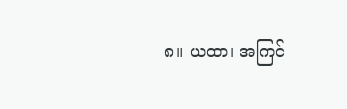၈။ ယထာ၊ အကြင်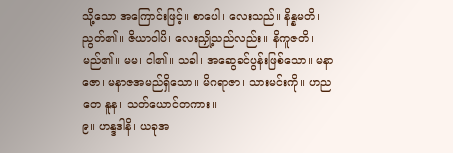သို့သော အကြောင်းဖြင့်။ စာပေါ၊ လေးသည်။ နိန္နမတိ၊ ညွတ်၏။ ဇိယာဝါပိ၊ လေးညှို့သည်လည်း။ နိကူဇတိ၊ မည်၏။ မမ၊ ငါ၏။ သခါ၊ အဆွေခင်ပွန်းဖြစ်သော။ မနာဇော၊ မနာဇအမည်ရှိသော။ မိဂရာဇာ၊ သားမင်းကို။ ဟညတေ နူန၊ သတ်ယောင်တကား။
၉။ ဟန္ဒဒါနိ၊ ယခုအ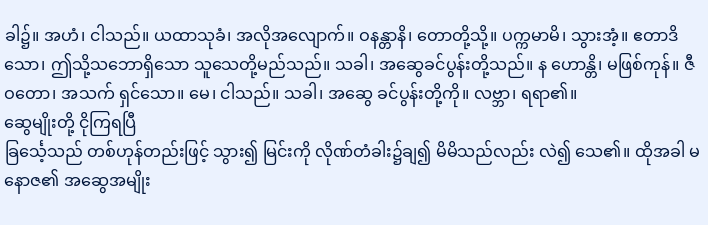ခါ၌။ အဟံ၊ ငါသည်။ ယထာသုခံ၊ အလိုအလျောက်။ ဝနန္တာနိ၊ တောတို့သို့။ ပက္ကမာမိ၊ သွားအံ့။ ဧတာဒိသော၊ ဤသို့သဘောရှိသော သူသေတို့မည်သည်။ သခါ၊ အဆွေခင်ပွန်းတို့သည်။ န ဟောန္တိ၊ မဖြစ်ကုန်။ ဇီဝတော၊ အသက် ရှင်သော။ မေ၊ ငါသည်။ သခါ၊ အဆွေ ခင်ပွန်းတို့ကို။ လဗ္ဘာ၊ ရရာ၏။
ဆွေမျိုးတို့ ငိုကြရပြီ
ခြင်္သေ့သည် တစ်ဟုန်တည်းဖြင့် သွား၍ မြင်းကို လိုဏ်တံခါး၌ချ၍ မိမိသည်လည်း လဲ၍ သေ၏။ ထိုအခါ မနောဇ၏ အဆွေအမျိုး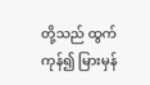တို့သည် ထွက်ကုန်၍ မြားမှန်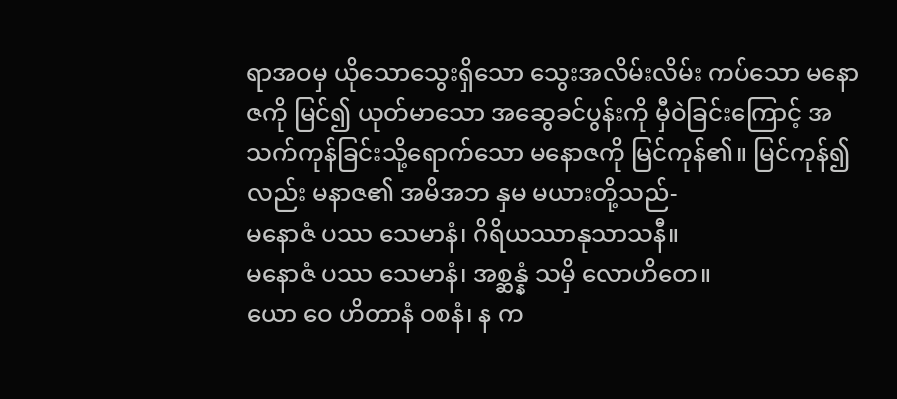ရာအဝမှ ယိုသောသွေးရှိသော သွေးအလိမ်းလိမ်း ကပ်သော မနောဇကို မြင်၍ ယုတ်မာသော အဆွေခင်ပွန်းကို မှီဝဲခြင်းကြောင့် အသက်ကုန်ခြင်းသို့ရောက်သော မနောဇကို မြင်ကုန်၏။ မြင်ကုန်၍လည်း မနာဇ၏ အမိအဘ နှမ မယားတို့သည်-
မနောဇံ ပဿ သေမာနံ၊ ဂိရိယဿာနုသာသနီ။
မနောဇံ ပဿ သေမာနံ၊ အစ္ဆန္နံ သမှိ လောဟိတေ။
ယော ဝေ ဟိတာနံ ဝစနံ၊ န က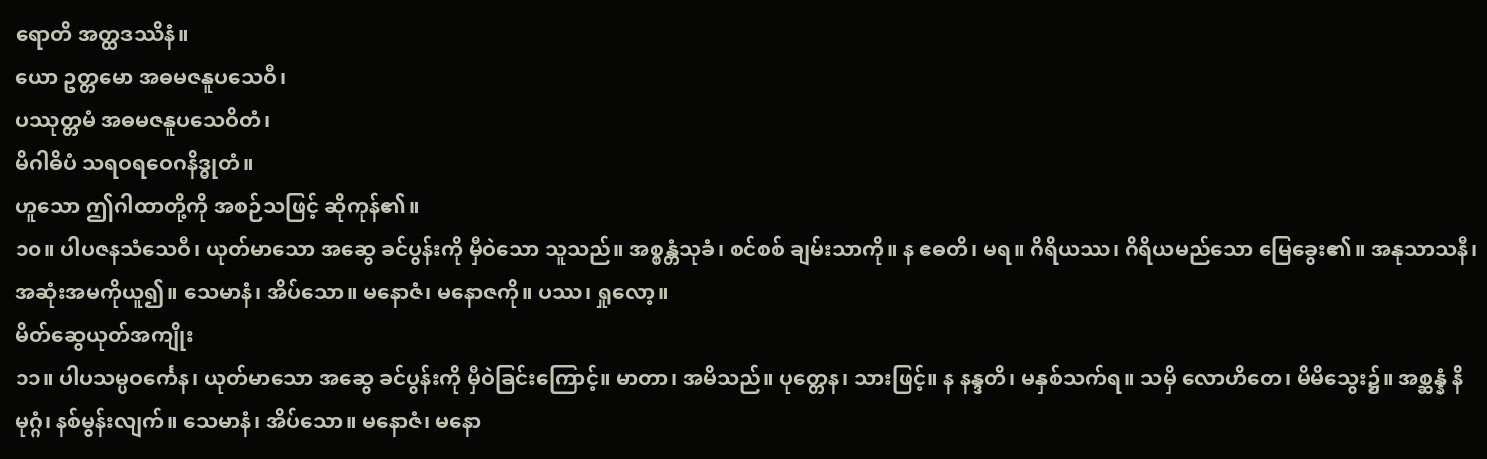ရောတိ အတ္ထဒဿိနံ။
ယော ဥတ္တမော အဓမဇနူပသေဝီ၊
ပဿုတ္တမံ အဓမဇနူပသေဝိတံ၊
မိဂါဓိပံ သရဝရဝေဂနိဒ္ဓုတံ။
ဟူသော ဤဂါထာတို့ကို အစဉ်သဖြင့် ဆိုကုန်၏။
၁၀။ ပါပဇနသံသေဝီ၊ ယုတ်မာသော အဆွေ ခင်ပွန်းကို မှီဝဲသော သူသည်။ အစ္စန္တံသုခံ၊ စင်စစ် ချမ်းသာကို။ န ဧဓတိ၊ မရ။ ဂိရိယဿ၊ ဂိရိယမည်သော မြေခွေး၏။ အနုသာသနီ၊ အဆုံးအမကိုယူ၍။ သေမာနံ၊ အိပ်သော။ မနောဇံ၊ မနောဇကို။ ပဿ၊ ရှုလော့။
မိတ်ဆွေယုတ်အကျိုး
၁၁။ ပါပသမ္ပဝင်္ကေန၊ ယုတ်မာသော အဆွေ ခင်ပွန်းကို မှီဝဲခြင်းကြောင့်။ မာတာ၊ အမိသည်။ ပုတ္တေန၊ သားဖြင့်။ န နန္ဒတိ၊ မနှစ်သက်ရ။ သမှိ လောဟိတေ၊ မိမိသွေး၌။ အစ္ဆန္နံ နိမုဂ္ဂံ၊ နစ်မွန်းလျက်။ သေမာနံ၊ အိပ်သော။ မနောဇံ၊ မနော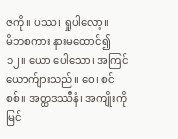ဇကို။ ပဿ၊ ရှုပါလော့။
မိဘစကား နားမထောင်၍
၁၂။ ယော ပေါသော၊ အကြင်ယောက်ျားသည်။ ဝေ၊ စင်စစ်။ အတ္ထဒဿီနံ၊ အကျိုးကိုမြင်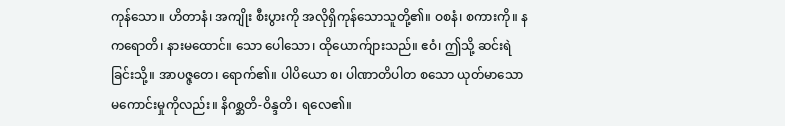ကုန်သော။ ဟိတာနံ၊ အကျိုး စီးပွားကို အလိုရှိကုန်သောသူတို့၏။ ဝစနံ၊ စကားကို။ န ကရောတိ၊ နားမထောင်။ သော ပေါသော၊ ထိုယောက်ျားသည်။ ဧဝံ၊ ဤသို့ ဆင်းရဲခြင်းသို့။ အာပဇ္ဇတေ၊ ရောက်၏။ ပါပိယော စ၊ ပါဏာတိပါတ စသော ယုတ်မာသော မကောင်းမှုကိုလည်း။ နိဂစ္ဆတိ-ဝိန္ဒတိ၊ ရလေ၏။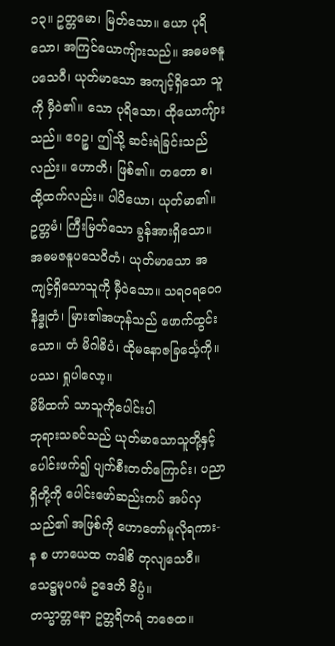၁၃။ ဥတ္တမော၊ မြတ်သော။ ယော ပုရိသော၊ အကြင်ယောကျ်ားသည်။ အဓမဇနူပသေဝီ၊ ယုတ်မာသော အကျင့်ရှိသော သူကို မှီဝဲ၏။ သော ပုရိသော၊ ထိုယောကျ်ားသည်။ ဧဝဉ္စ၊ ဤသို့ ဆင်းရဲခြင်းသည်လည်း။ ဟောတိ၊ ဖြစ်၏။ တတော စ၊ ထို့ထက်လည်း။ ပါပိယော၊ ယုတ်မာ၏။ ဥတ္တမံ၊ ကြီးမြတ်သော ခွန်အားရှိသော။ အဓမဇနူပသေဝိတံ၊ ယုတ်မာသော အကျင့်ရှိသောသူကို မှီဝဲသော။ သရဝရဝေဂနိဒ္ဓုတံ၊ မြား၏အဟုန်သည် ဖောက်ထွင်းသော။ တံ မိဂါဓိပံ၊ ထိုမနောဇခြင်္သေ့ကို။ ပဿ၊ ရှုပါလော့။
မိမိထက် သာသူကိုပေါင်းပါ
ဘုရားသခင်သည် ယုတ်မာသောသူတို့နှင့် ပေါင်းဖက်၍ ပျက်စီးတတ်ကြောင်း၊ ပညာရှိတို့ကို ပေါင်းဖော်ဆည်းကပ် အပ်လှသည်၏ အဖြစ်ကို ဟောတော်မူလိုရကား-
န စ ဟာယေထ ကဒါစိ တုလျသေဝီ။
သေဋ္ဌမုပဂမံ ဥဒေတိ ခိပ္ပံ။
တသ္မာတ္တနော ဥတ္တရိတရံ ဘဇေထ။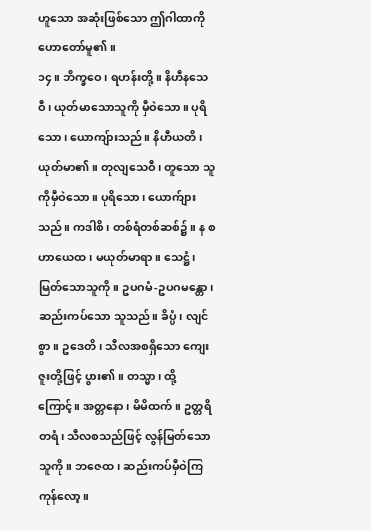ဟူသော အဆုံးဖြစ်သော ဤဂါထာကို ဟောတော်မူ၏။
၁၄။ ဘိက္ခဝေ၊ ရဟန်းတို့။ နိဟီနသေဝီ၊ ယုတ်မာသောသူကို မှီဝဲသော။ ပုရိသော၊ ယောကျ်ားသည်။ နိဟီယတိ၊ ယုတ်မာ၏။ တုလျသေဝီ၊ တူသော သူကိုမှီဝဲသော။ ပုရိသော၊ ယောက်ျားသည်။ ကဒါစိ၊ တစ်ရံတစ်ဆစ်၌။ န စ ဟာယေထ၊ မယုတ်မာရာ။ သေဋ္ဌံ၊ မြတ်သောသူကို။ ဥပဂမံ-ဥပဂမန္တော၊ ဆည်းကပ်သော သူသည်။ ခိပ္ပံ၊ လျင်စွာ။ ဥဒေတိ၊ သီလအစရှိသော ကျေးဇူးတို့ဖြင့် ပွား၏။ တသ္မာ၊ ထို့ကြောင့်။ အတ္တနော၊ မိမိထက်။ ဥတ္တရိတရံ၊ သီလစသည်ဖြင့် လွန်မြတ်သောသူကို။ ဘဇေထ၊ ဆည်းကပ်မှီဝဲကြကုန်လော့။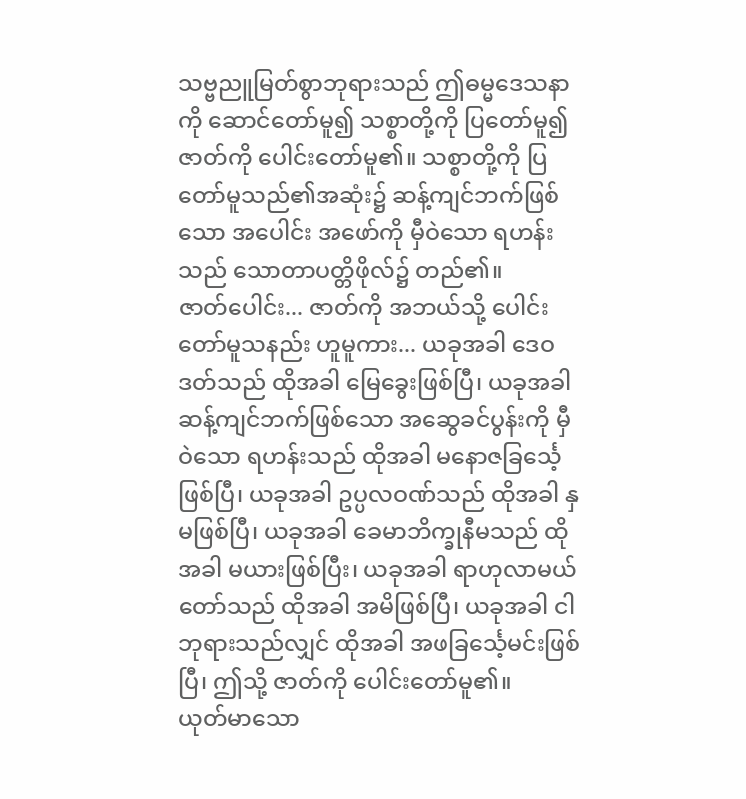သဗ္ဗညူမြတ်စွာဘုရားသည် ဤဓမ္မဒေသနာကို ဆောင်တော်မူ၍ သစ္စာတို့ကို ပြတော်မူ၍ ဇာတ်ကို ပေါင်းတော်မူ၏။ သစ္စာတို့ကို ပြတော်မူသည်၏အဆုံး၌ ဆန့်ကျင်ဘက်ဖြစ်သော အပေါင်း အဖော်ကို မှီဝဲသော ရဟန်းသည် သောတာပတ္တိဖိုလ်၌ တည်၏။
ဇာတ်ပေါင်း... ဇာတ်ကို အဘယ်သို့ ပေါင်းတော်မူသနည်း ဟူမူကား... ယခုအခါ ဒေဝဒတ်သည် ထိုအခါ မြေခွေးဖြစ်ပြီ၊ ယခုအခါ ဆန့်ကျင်ဘက်ဖြစ်သော အဆွေခင်ပွန်းကို မှီဝဲသော ရဟန်းသည် ထိုအခါ မနောဇခြင်္သေ့ ဖြစ်ပြီ၊ ယခုအခါ ဥပ္ပလဝဏ်သည် ထိုအခါ နှမဖြစ်ပြီ၊ ယခုအခါ ခေမာဘိက္ခုနီမသည် ထိုအခါ မယားဖြစ်ပြီး၊ ယခုအခါ ရာဟုလာမယ်တော်သည် ထိုအခါ အမိဖြစ်ပြီ၊ ယခုအခါ ငါဘုရားသည်လျှင် ထိုအခါ အဖခြင်္သေ့မင်းဖြစ်ပြီ၊ ဤသို့ ဇာတ်ကို ပေါင်းတော်မူ၏။
ယုတ်မာသော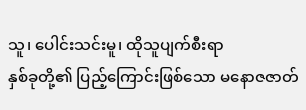သူ၊ ပေါင်းသင်းမူ၊ ထိုသူပျက်စီးရာ
နှစ်ခုတို့၏ ပြည့်ကြောင်းဖြစ်သော မနောဇဇာတ်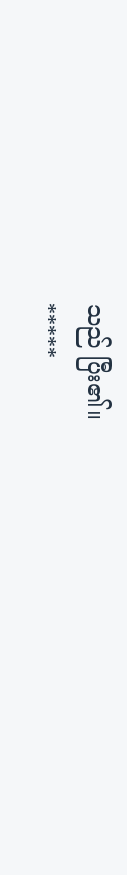သည် ပြီး၏။
*****